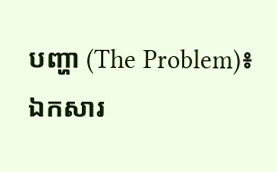បញ្ហា (The Problem)៖ ឯកសារ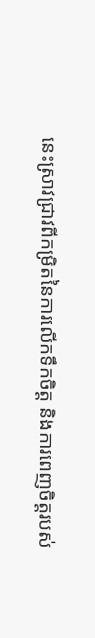នេះស្រាវជ្រាវពីកម្រិតនៃការលើកទឹកចិត្ត និងការពេញចិត្តរបស់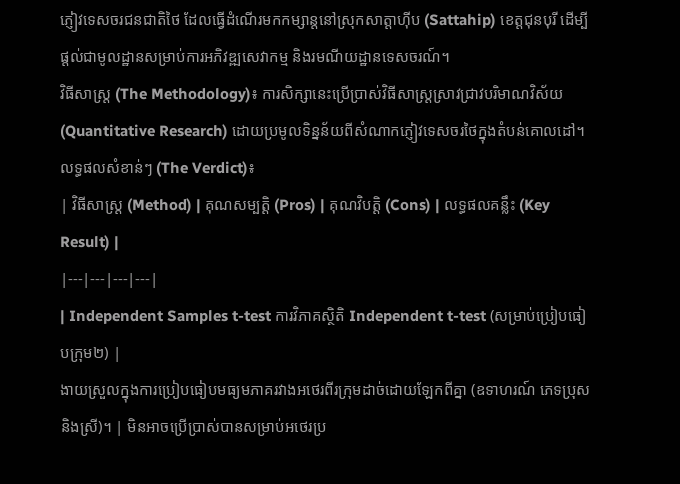ភ្ញៀវទេសចរជនជាតិថៃ ដែលធ្វើដំណើរមកកម្សាន្តនៅស្រុកសាត្តាហ៊ីប (Sattahip) ខេត្តជុនបុរី ដើម្បីផ្តល់ជាមូលដ្ឋានសម្រាប់ការអភិវឌ្ឍសេវាកម្ម និងរមណីយដ្ឋានទេសចរណ៍។
វិធីសាស្ត្រ (The Methodology)៖ ការសិក្សានេះប្រើប្រាស់វិធីសាស្ត្រស្រាវជ្រាវបរិមាណវិស័យ (Quantitative Research) ដោយប្រមូលទិន្នន័យពីសំណាកភ្ញៀវទេសចរថៃក្នុងតំបន់គោលដៅ។
លទ្ធផលសំខាន់ៗ (The Verdict)៖
| វិធីសាស្ត្រ (Method) | គុណសម្បត្តិ (Pros) | គុណវិបត្តិ (Cons) | លទ្ធផលគន្លឹះ (Key Result) |
|---|---|---|---|
| Independent Samples t-test ការវិភាគស្ថិតិ Independent t-test (សម្រាប់ប្រៀបធៀបក្រុម២) |
ងាយស្រួលក្នុងការប្រៀបធៀបមធ្យមភាគរវាងអថេរពីរក្រុមដាច់ដោយឡែកពីគ្នា (ឧទាហរណ៍ ភេទប្រុស និងស្រី)។ | មិនអាចប្រើប្រាស់បានសម្រាប់អថេរប្រ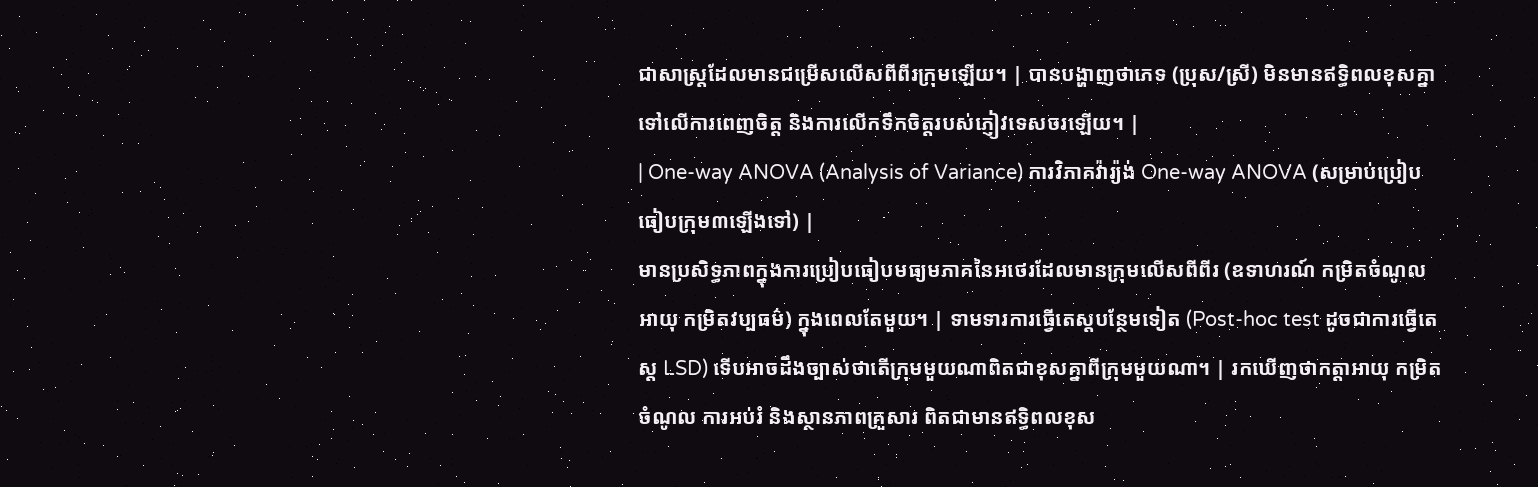ជាសាស្ត្រដែលមានជម្រើសលើសពីពីរក្រុមឡើយ។ | បានបង្ហាញថាភេទ (ប្រុស/ស្រី) មិនមានឥទ្ធិពលខុសគ្នាទៅលើការពេញចិត្ត និងការលើកទឹកចិត្តរបស់ភ្ញៀវទេសចរឡើយ។ |
| One-way ANOVA (Analysis of Variance) ការវិភាគវ៉ារ្យ៉ង់ One-way ANOVA (សម្រាប់ប្រៀបធៀបក្រុម៣ឡើងទៅ) |
មានប្រសិទ្ធភាពក្នុងការប្រៀបធៀបមធ្យមភាគនៃអថេរដែលមានក្រុមលើសពីពីរ (ឧទាហរណ៍ កម្រិតចំណូល អាយុ កម្រិតវប្បធម៌) ក្នុងពេលតែមួយ។ | ទាមទារការធ្វើតេស្តបន្ថែមទៀត (Post-hoc test ដូចជាការធ្វើតេស្ត LSD) ទើបអាចដឹងច្បាស់ថាតើក្រុមមួយណាពិតជាខុសគ្នាពីក្រុមមួយណា។ | រកឃើញថាកត្តាអាយុ កម្រិតចំណូល ការអប់រំ និងស្ថានភាពគ្រួសារ ពិតជាមានឥទ្ធិពលខុស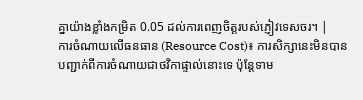គ្នាយ៉ាងខ្លាំងកម្រិត 0.05 ដល់ការពេញចិត្តរបស់ភ្ញៀវទេសចរ។ |
ការចំណាយលើធនធាន (Resource Cost)៖ ការសិក្សានេះមិនបានបញ្ជាក់ពីការចំណាយជាថវិកាផ្ទាល់នោះទេ ប៉ុន្តែទាម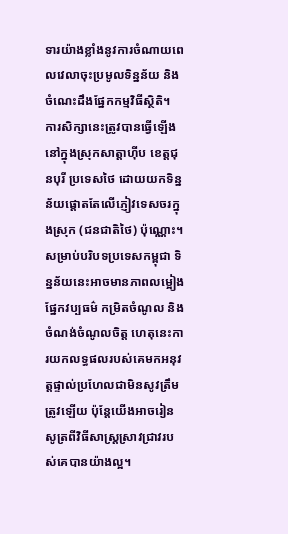ទារយ៉ាងខ្លាំងនូវការចំណាយពេលវេលាចុះប្រមូលទិន្នន័យ និងចំណេះដឹងផ្នែកកម្មវិធីស្ថិតិ។
ការសិក្សានេះត្រូវបានធ្វើឡើងនៅក្នុងស្រុកសាត្តាហ៊ីប ខេត្តជុនបុរី ប្រទេសថៃ ដោយយកទិន្នន័យផ្តោតតែលើភ្ញៀវទេសចរក្នុងស្រុក (ជនជាតិថៃ) ប៉ុណ្ណោះ។ សម្រាប់បរិបទប្រទេសកម្ពុជា ទិន្នន័យនេះអាចមានភាពលម្អៀងផ្នែកវប្បធម៌ កម្រិតចំណូល និងចំណង់ចំណូលចិត្ត ហេតុនេះការយកលទ្ធផលរបស់គេមកអនុវត្តផ្ទាល់ប្រហែលជាមិនសូវត្រឹមត្រូវឡើយ ប៉ុន្តែយើងអាចរៀនសូត្រពីវិធីសាស្ត្រស្រាវជ្រាវរបស់គេបានយ៉ាងល្អ។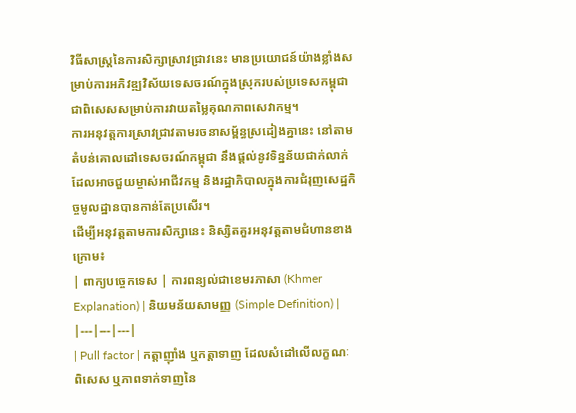វិធីសាស្ត្រនៃការសិក្សាស្រាវជ្រាវនេះ មានប្រយោជន៍យ៉ាងខ្លាំងសម្រាប់ការអភិវឌ្ឍវិស័យទេសចរណ៍ក្នុងស្រុករបស់ប្រទេសកម្ពុជា ជាពិសេសសម្រាប់ការវាយតម្លៃគុណភាពសេវាកម្ម។
ការអនុវត្តការស្រាវជ្រាវតាមរចនាសម្ព័ន្ធស្រដៀងគ្នានេះ នៅតាមតំបន់គោលដៅទេសចរណ៍កម្ពុជា នឹងផ្តល់នូវទិន្នន័យជាក់លាក់ដែលអាចជួយម្ចាស់អាជីវកម្ម និងរដ្ឋាភិបាលក្នុងការជំរុញសេដ្ឋកិច្ចមូលដ្ឋានបានកាន់តែប្រសើរ។
ដើម្បីអនុវត្តតាមការសិក្សានេះ និស្សិតគួរអនុវត្តតាមជំហានខាងក្រោម៖
| ពាក្យបច្ចេកទេស | ការពន្យល់ជាខេមរភាសា (Khmer Explanation) | និយមន័យសាមញ្ញ (Simple Definition) |
|---|---|---|
| Pull factor | កត្តាញ៉ាំង ឬកត្តាទាញ ដែលសំដៅលើលក្ខណៈពិសេស ឬភាពទាក់ទាញនៃ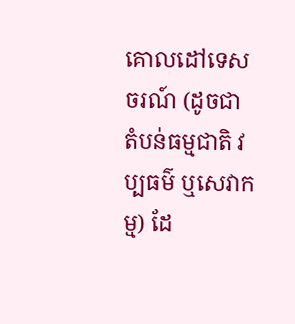គោលដៅទេសចរណ៍ (ដូចជា តំបន់ធម្មជាតិ វប្បធម៌ ឬសេវាកម្ម) ដែ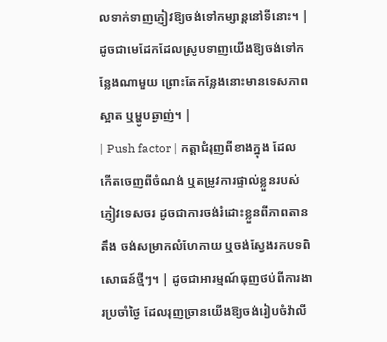លទាក់ទាញភ្ញៀវឱ្យចង់ទៅកម្សាន្តនៅទីនោះ។ | ដូចជាមេដែកដែលស្រូបទាញយើងឱ្យចង់ទៅកន្លែងណាមួយ ព្រោះតែកន្លែងនោះមានទេសភាពស្អាត ឬម្ហូបឆ្ងាញ់។ |
| Push factor | កត្តាជំរុញពីខាងក្នុង ដែលកើតចេញពីចំណង់ ឬតម្រូវការផ្ទាល់ខ្លួនរបស់ភ្ញៀវទេសចរ ដូចជាការចង់រំដោះខ្លួនពីភាពតានតឹង ចង់សម្រាកលំហែកាយ ឬចង់ស្វែងរកបទពិសោធន៍ថ្មីៗ។ | ដូចជាអារម្មណ៍ធុញថប់ពីការងារប្រចាំថ្ងៃ ដែលរុញច្រានយើងឱ្យចង់រៀបចំវ៉ាលី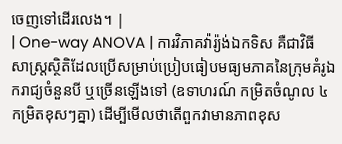ចេញទៅដើរលេង។ |
| One-way ANOVA | ការវិភាគវ៉ារ្យ៉ង់ឯកទិស គឺជាវិធីសាស្ត្រស្ថិតិដែលប្រើសម្រាប់ប្រៀបធៀបមធ្យមភាគនៃក្រុមគំរូឯករាជ្យចំនួនបី ឬច្រើនឡើងទៅ (ឧទាហរណ៍ កម្រិតចំណូល ៤ កម្រិតខុសៗគ្នា) ដើម្បីមើលថាតើពួកវាមានភាពខុស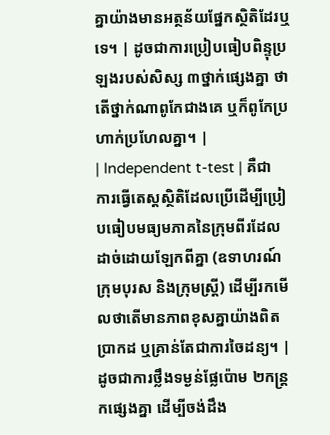គ្នាយ៉ាងមានអត្ថន័យផ្នែកស្ថិតិដែរឬទេ។ | ដូចជាការប្រៀបធៀបពិន្ទុប្រឡងរបស់សិស្ស ៣ថ្នាក់ផ្សេងគ្នា ថាតើថ្នាក់ណាពូកែជាងគេ ឬក៏ពូកែប្រហាក់ប្រហែលគ្នា។ |
| Independent t-test | គឺជាការធ្វើតេស្តស្ថិតិដែលប្រើដើម្បីប្រៀបធៀបមធ្យមភាគនៃក្រុមពីរដែលដាច់ដោយឡែកពីគ្នា (ឧទាហរណ៍ ក្រុមបុរស និងក្រុមស្ត្រី) ដើម្បីរកមើលថាតើមានភាពខុសគ្នាយ៉ាងពិតប្រាកដ ឬគ្រាន់តែជាការចៃដន្យ។ | ដូចជាការថ្លឹងទម្ងន់ផ្លែប៉ោម ២កន្ត្រកផ្សេងគ្នា ដើម្បីចង់ដឹង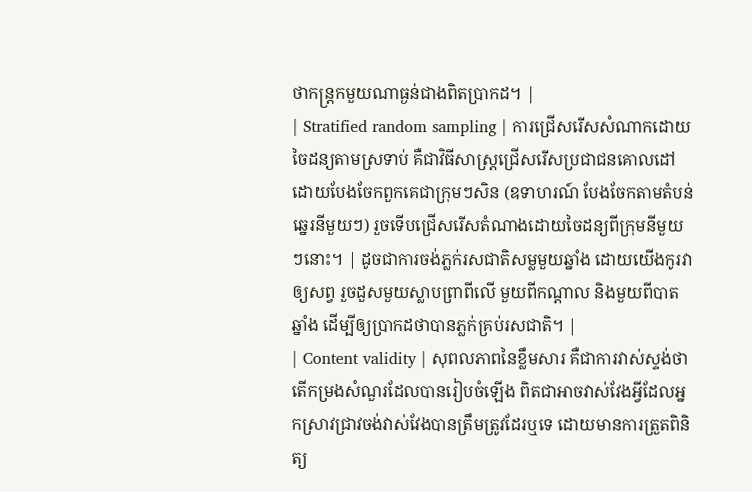ថាកន្ត្រកមួយណាធ្ងន់ជាងពិតប្រាកដ។ |
| Stratified random sampling | ការជ្រើសរើសសំណាកដោយចៃដន្យតាមស្រទាប់ គឺជាវិធីសាស្ត្រជ្រើសរើសប្រជាជនគោលដៅដោយបែងចែកពួកគេជាក្រុមៗសិន (ឧទាហរណ៍ បែងចែកតាមតំបន់ឆ្នេរនីមួយៗ) រួចទើបជ្រើសរើសតំណាងដោយចៃដន្យពីក្រុមនីមួយៗនោះ។ | ដូចជាការចង់ភ្លក់រសជាតិសម្លមួយឆ្នាំង ដោយយើងកូរវាឲ្យសព្វ រួចដួសមួយស្លាបព្រាពីលើ មួយពីកណ្តាល និងមួយពីបាតឆ្នាំង ដើម្បីឲ្យប្រាកដថាបានភ្លក់គ្រប់រសជាតិ។ |
| Content validity | សុពលភាពនៃខ្លឹមសារ គឺជាការវាស់ស្ទង់ថាតើកម្រងសំណួរដែលបានរៀបចំឡើង ពិតជាអាចវាស់វែងអ្វីដែលអ្នកស្រាវជ្រាវចង់វាស់វែងបានត្រឹមត្រូវដែរឬទេ ដោយមានការត្រួតពិនិត្យ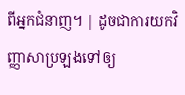ពីអ្នកជំនាញ។ | ដូចជាការយកវិញ្ញាសាប្រឡងទៅឲ្យ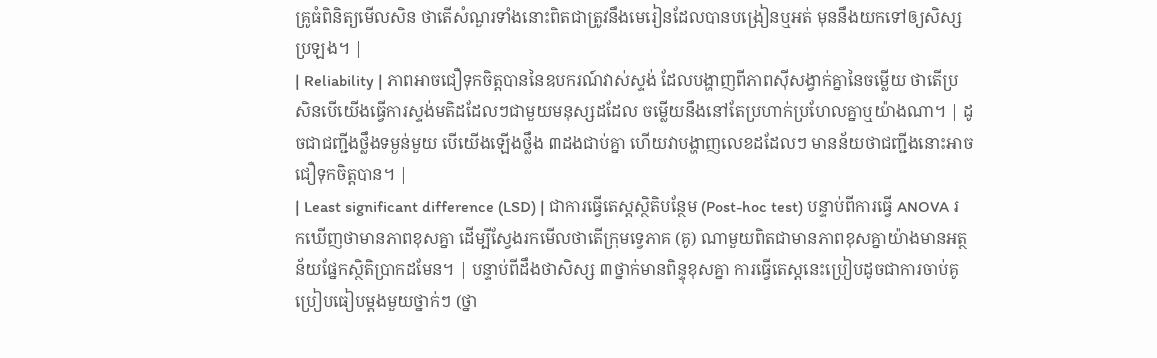គ្រូធំពិនិត្យមើលសិន ថាតើសំណួរទាំងនោះពិតជាត្រូវនឹងមេរៀនដែលបានបង្រៀនឬអត់ មុននឹងយកទៅឲ្យសិស្សប្រឡង។ |
| Reliability | ភាពអាចជឿទុកចិត្តបាននៃឧបករណ៍វាស់ស្ទង់ ដែលបង្ហាញពីភាពស៊ីសង្វាក់គ្នានៃចម្លើយ ថាតើប្រសិនបើយើងធ្វើការស្ទង់មតិដដែលៗជាមួយមនុស្សដដែល ចម្លើយនឹងនៅតែប្រហាក់ប្រហែលគ្នាឬយ៉ាងណា។ | ដូចជាជញ្ជីងថ្លឹងទម្ងន់មួយ បើយើងឡើងថ្លឹង ៣ដងជាប់គ្នា ហើយវាបង្ហាញលេខដដែលៗ មានន័យថាជញ្ជីងនោះអាចជឿទុកចិត្តបាន។ |
| Least significant difference (LSD) | ជាការធ្វើតេស្តស្ថិតិបន្ថែម (Post-hoc test) បន្ទាប់ពីការធ្វើ ANOVA រកឃើញថាមានភាពខុសគ្នា ដើម្បីស្វែងរកមើលថាតើក្រុមទ្វេភាគ (គូ) ណាមួយពិតជាមានភាពខុសគ្នាយ៉ាងមានអត្ថន័យផ្នែកស្ថិតិប្រាកដមែន។ | បន្ទាប់ពីដឹងថាសិស្ស ៣ថ្នាក់មានពិន្ទុខុសគ្នា ការធ្វើតេស្តនេះប្រៀបដូចជាការចាប់គូប្រៀបធៀបម្ដងមួយថ្នាក់ៗ (ថ្នា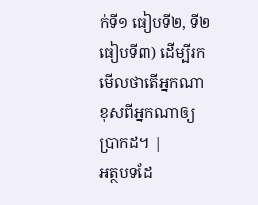ក់ទី១ ធៀបទី២, ទី២ ធៀបទី៣) ដើម្បីរកមើលថាតើអ្នកណាខុសពីអ្នកណាឲ្យប្រាកដ។ |
អត្ថបទដែ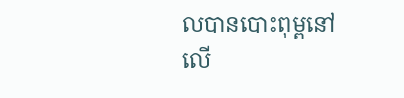លបានបោះពុម្ពនៅលើ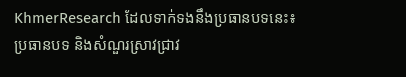KhmerResearch ដែលទាក់ទងនឹងប្រធានបទនេះ៖
ប្រធានបទ និងសំណួរស្រាវជ្រាវ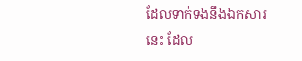ដែលទាក់ទងនឹងឯកសារនេះ ដែល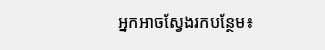អ្នកអាចស្វែងរកបន្ថែម៖